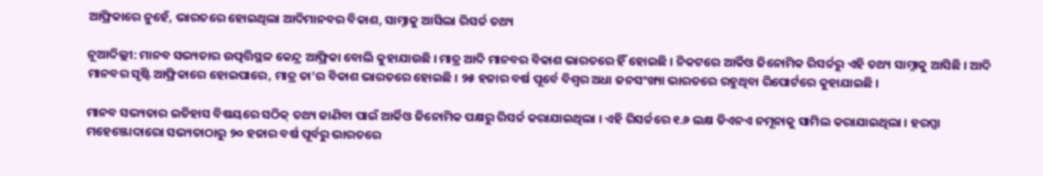ଆଫ୍ରିକାରେ ନୁହେଁ, ଭାରତରେ ହୋଇଥିଲା ଆଦିମାନବର ବିକାଶ, ସାମ୍ନାକୁ ଆସିଲା ରିସର୍ଚ୍ଚ ତଥ୍ୟ

ନୂଆଦିଲ୍ଲୀ: ମାନବ ସଭ୍ୟତାର ଉତ୍ପତ୍ତିସ୍ଥଳ କେନ୍ଦ୍ର ଆଫ୍ରିକା ବୋଲି କୁହାଯାଉଛି । ମାତ୍ର ଆଦି ମାନବର ବିକାଶ ଭାରତରେ ହିଁ ହୋଇଛି । ନିକଟରେ ଆର୍କିଓ ଜିନୋମିକ ରିସର୍ଚ୍ଚରୁ ଏହି ତଥ୍ୟ ସାମ୍ନାକୁ ଆସିଛି । ଆଦି ମାନବର ସୃଷ୍ଟି ଆଫ୍ରିକାରେ ହୋଇପାରେ, ମାତ୍ର ତା’ର ବିକାଶ ଭାରତରେ ହୋଇଛି । ୨୫ ହଜାର ବର୍ଷ ପୂର୍ବେ ବିଶ୍ୱର ଅଧା ଜନସଂଖ୍ୟା ଭାରତରେ ରହୁଥିବା ରିପୋର୍ଟରେ କୁହାଯାଇଛି ।

ମାନବ ସଭ୍ୟତାର ଇତିହାସ ବିଷୟରେ ସଠିକ୍ ତଥ୍ୟ ଜାଣିବା ପାଇଁ ଆର୍କିଓ ଜିନୋମିକ ପକ୍ଷରୁ ରିସର୍ଚ୍ଚ କରାଯାଇଥିଲା । ଏହି ରିସର୍ଚ୍ଚରେ ୧.୬ ଲକ୍ଷ ଡିଏନଏ ନମୂନାକୁ ସାମିଲ କରାଯାଇଥିଲା । ହରପ୍ପା ମହେଞ୍ଜୋଦାରୋ ସଭ୍ୟତାଠାରୁ ୨୦ ହଜାର ବର୍ଷ ପୂର୍ବରୁ ଭାରତରେ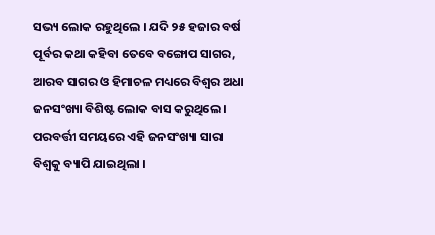ସଭ୍ୟ ଲୋକ ରହୁଥିଲେ । ଯଦି ୨୫ ହଜାର ବର୍ଷ ପୂର୍ବର କଥା କହିବା ତେବେ ବଙ୍ଗୋପ ସାଗର, ଆରବ ସାଗର ଓ ହିମାଚଳ ମଧ୍ୟରେ ବିଶ୍ୱର ଅଧା ଜନସଂଖ୍ୟା ବିଶିଷ୍ଟ ଲୋକ ବାସ କରୁଥିଲେ । ପରବର୍ତ୍ତୀ ସମୟରେ ଏହି ଜନସଂଖ୍ୟା ସାରା ବିଶ୍ୱକୁ ବ୍ୟାପି ଯାଇଥିଲା ।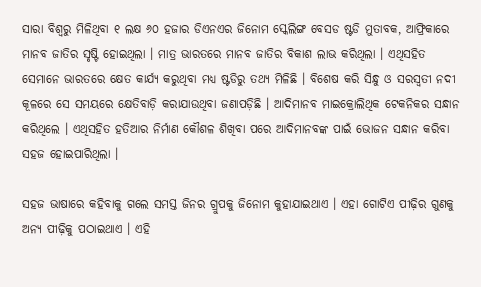ସାରା ବିଶ୍ୱରୁ ମିଳିଥିବା ୧ ଲକ୍ଷ ୬୦ ହଜାର ଡିଏନଏର ଜିନୋମ ସ୍କେଲିଙ୍ଗ ବେସଡ ଷ୍ଟଡି ମୁତାବକ, ଆଫ୍ରିକାରେ ମାନବ ଜାତିର ସୃଷ୍ଟି ହୋଇଥିଲା । ମାତ୍ର ଭାରତରେ ମାନବ ଜାତିର ବିକାଶ ଲାଭ କରିଥିଲା । ଏଥିସହିତ ସେମାନେ ଭାରତରେ କ୍ଷେତ କାର୍ଯ୍ୟ କରୁଥିବା ମଧ୍ୟ ଷ୍ଟଡିରୁ ତଥ୍ୟ ମିଳିଛି । ବିଶେଷ କରି ସିନ୍ଧୁ ଓ ସରସ୍ୱତୀ ନଦୀ କୂଳରେ ସେ ସମୟରେ କ୍ଷେତିବାଡ଼ି କରାଯାଉଥିବା ଜଣାପଡ଼ିଛି । ଆଦିମାନବ ମାଇକ୍ରୋଲିଥିକ ଟେକନିକର ସନ୍ଧାନ କରିଥିଲେ । ଏଥିସହିତ ହତିଆର ନିର୍ମାଣ କୌଶଳ ଶିଖିବା ପରେ ଆଦିମାନବଙ୍କ ପାଇଁ ଭୋଜନ ସନ୍ଧାନ କରିବା ସହଜ ହୋଇପାରିଥିଲା ।

ସହଜ ଭାଷାରେ କହିବାକୁ ଗଲେ ସମସ୍ତ ଜିନର ଗ୍ରୁପକୁ ଜିନୋମ କୁହାଯାଇଥାଏ । ଏହା ଗୋଟିଏ ପୀଢ଼ିର ଗୁଣକୁ ଅନ୍ୟ ପୀଢ଼ିକୁ ପଠାଇଥାଏ । ଏହି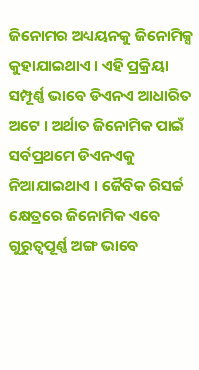ଜିନୋମର ଅଧ୍ୟୟନକୁ ଜିନୋମିକ୍ସ କୁହାଯାଇଥାଏ । ଏହି ପ୍ରକ୍ରିୟା ସମ୍ପୂର୍ଣ୍ଣ ଭାବେ ଡିଏନଏ ଆଧାରିତ ଅଟେ । ଅର୍ଥାତ ଜିନୋମିକ ପାଇଁ ସର୍ବପ୍ରଥମେ ଡିଏନଏକୁ ନିଆଯାଇଥାଏ । ଜୈବିକ ରିସର୍ଚ୍ଚ କ୍ଷେତ୍ରରେ ଜିନୋମିକ ଏବେ ଗୁରୁତ୍ୱପୂର୍ଣ୍ଣ ଅଙ୍ଗ ଭାବେ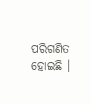ପରିଗଣିତ ହୋଇଛି ।